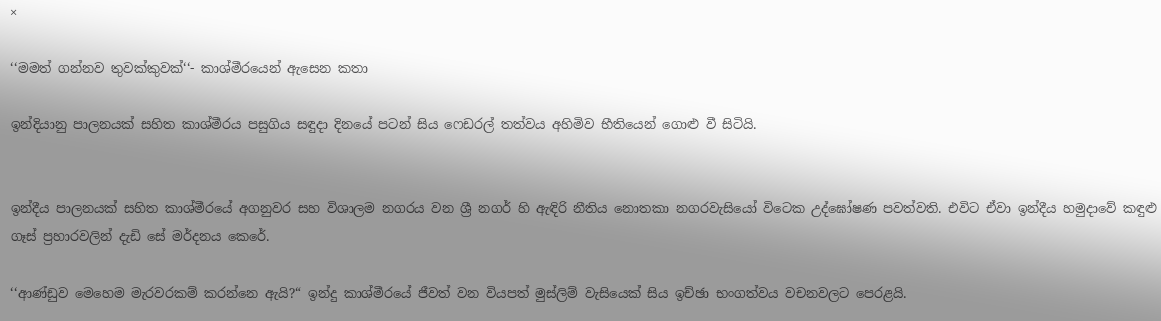×

‘‘මමත් ගන්නව තුවක්කුවක්‘‘- කාශ්මීරයෙන් ඇසෙන කතා

ඉන්දියානු පාලනයක් සහිත කාශ්මීරය පසුගිය සඳුදා දිනයේ පටන් සිය ෆෙඩරල් තත්වය අහිමිව භීතියෙන් ගොළු වී සිටියි.


ඉන්දීය පාලනයක් සහිත කාශ්මීරයේ අගනුවර සහ විශාලම නගරය වන ශ්‍රී නගර් හි ඇඳිරි නීතිය නොතකා නගරවැසියෝ විටෙක උද්ඝෝෂණ පවත්වති. එවිට ඒවා ඉන්දීය හමුදාවේ කඳුළු ගෑස් ප්‍රහාරවලින් දැඩි සේ මර්දනය කෙරේ.

‘‘ආණ්ඩුව මෙහෙම මැරවරකම් කරන්නෙ ඇයි?“ ඉන්දු කාශ්මීරයේ ජීවත් වන වියපත් මුස්ලිම් වැසියෙක් සිය ඉච්ඡා භංගත්වය වචනවලට පෙරළයි.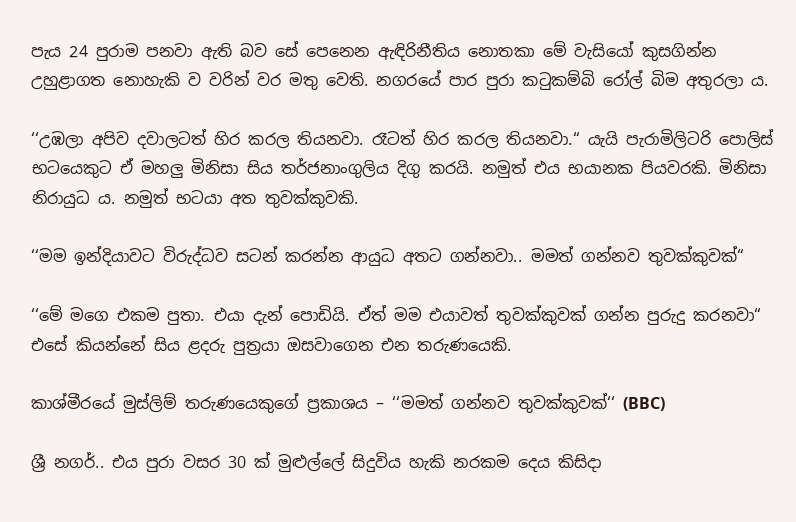පැය 24 පුරාම පනවා ඇති බව සේ පෙනෙන ඇඳිරිනීතිය නොතකා මේ වැසියෝ කුසගින්න උහුළාගත නොහැකි ව වරින් වර මතු වෙති. නගරයේ පාර පුරා කටුකම්බි රෝල් බිම අතුරලා ය.

‘‘උඹලා අපිව දවාලටත් හිර කරල තියනවා. රෑටත් හිර කරල තියනවා.“ යැයි පැරාමිලිටරි පොලිස් භටයෙකුට ඒ මහලු මිනිසා සිය තර්ජනාංගුලිය දිගු කරයි. නමුත් එය භයානක පියවරකි. මිනිසා නිරායුධ ය. නමුත් භටයා අත තුවක්කුවකි.

‘‘මම ඉන්දියාවට විරුද්ධව සටන් කරන්න ආයුධ අතට ගන්නවා.. මමත් ගන්නව තුවක්කුවක්“

‘‘මේ මගෙ එකම පුතා. එයා දැන් පොඩියි. ඒත් මම එයාවත් තුවක්කුවක් ගන්න පුරුදු කරනවා“
එසේ කියන්නේ සිය ළදරු පුත්‍රයා ඔසවාගෙන එන තරුණයෙකි.

කාශ්මීරයේ මුස්ලිම් තරුණයෙකුගේ ප්‍රකාශය – ‘‘මමත් ගන්නව තුවක්කුවක්‘‘ (BBC)

ශ්‍රී නගර්.. එය පුරා වසර 30 ක් මුළුල්ලේ සිදුවිය හැකි නරකම දෙය කිසිදා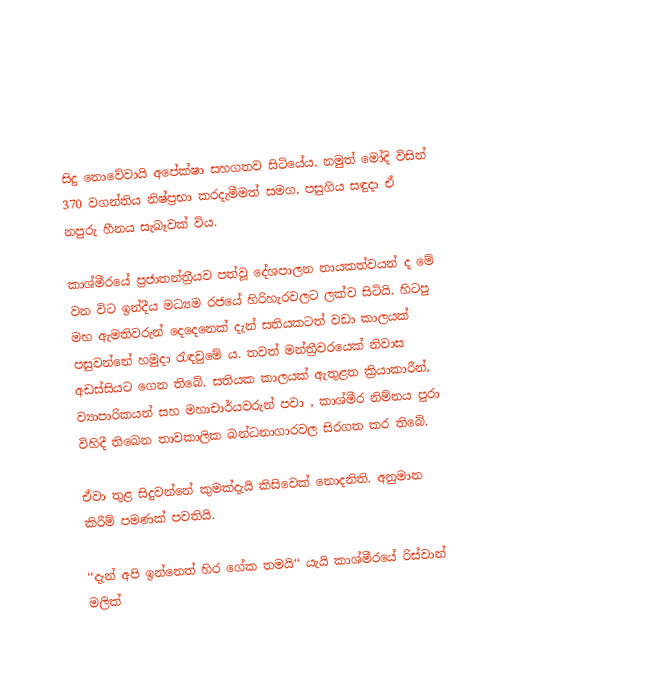සිදු නොවේවායි අපේක්ෂා සහගතව සිටියේය. නමුත් මෝදි විසින් 370 වගන්තිය නිෂ්ප්‍රභා කරදැමීමත් සමග, පසුගිය සඳුදා ඒ නපුරු හීනය සැබෑවක් විය.

කාශ්මීරයේ ප්‍රජාතන්ත්‍රීයව පත්වූ දේශපාලන නායකත්වයන් ද මේ වන විට ඉන්දීය මධ්‍යම රජයේ හිරිහැරවලට ලක්ව සිටියි. හිටපු මහ ඇමතිවරුන් දෙදෙනෙක් දැන් සතියකටත් වඩා කාලයක් පසුවන්නේ හමුදා රැඳවුමේ ය. තවත් මන්ත්‍රීවරයෙක් නිවාස අඩස්සියට ගෙන තිබේ. සතියක කාලයක් ඇතුළත ක්‍රියාකාරීන්, ව්‍යාපාරිකයන් සහ මහාචාර්යවරුන් පවා , කාශ්මීර නිම්නය පුරා විහිදී තිබෙන තාවකාලික බන්ධනාගාරවල සිරගත කර තිබේ.

ඒවා තුළ සිදුවන්නේ කුමක්දැයි කිසිවෙක් නොදනිති. අනුමාන කිරීම් පමණක් පවතියි.

‘‘දැන් අපි ඉන්නෙත් හිර ගේක තමයි‘‘ යැයි කාශ්මීරයේ රිස්වාන් මලික්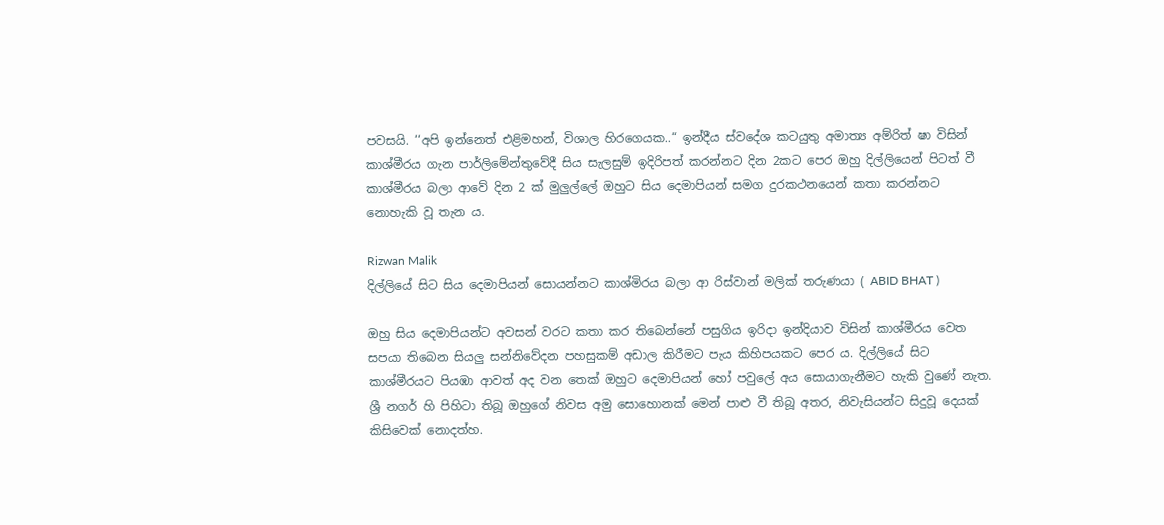පවසයි. ‘‘අපි ඉන්නෙත් එළිමහන්, විශාල හිරගෙයක..“ ඉන්දීය ස්වදේශ කටයුතු අමාත්‍ය අම්රිත් ෂා විසින් කාශ්මීරය ගැන පාර්ලිමේන්තුවේදී සිය සැලසුම් ඉදිරිපත් කරන්නට දින 2කට පෙර ඔහු දිල්ලියෙන් පිටත් වී කාශ්මීරය බලා ආවේ දින 2 ක් මුලුල්ලේ ඔහුට සිය දෙමාපියන් සමග දුරකථනයෙන් කතා කරන්නට නොහැකි වූ තැන ය.

Rizwan Malik
දිල්ලියේ සිට සිය දෙමාපියන් සොයන්නට කාශ්මිරය බලා ආ රිස්වාන් මලික් තරුණයා ( ABID BHAT )

ඔහු සිය දෙමාපියන්ට අවසන් වරට කතා කර තිබෙන්නේ පසුගිය ඉරිදා ඉන්දියාව විසින් කාශ්මීරය වෙත සපයා තිබෙන සියලු සන්නිවේදන පහසුකම් අඩාල කිරීමට පැය කිහිපයකට පෙර ය. දිල්ලියේ සිට කාශ්මීරයට පියඹා ආවත් අද වන තෙක් ඔහුට දෙමාපියන් හෝ පවුලේ අය සොයාගැනීමට හැකි වුණේ නැත. ශ්‍රී නගර් හි පිහිටා තිබූ ඔහුගේ නිවස අමු සොහොනක් මෙන් පාළු වී තිබූ අතර, නිවැසියන්ට සිදුවූ දෙයක් කිසිවෙක් නොදත්හ.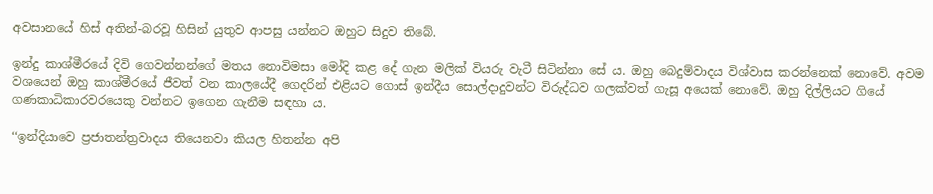අවසානයේ හිස් අතින්-බරවූ හිසින් යුතුව ආපසු යන්නට ඔහුට සිදුව තිබේ.

ඉන්දු කාශ්මීරයේ දිවි ගෙවන්නන්ගේ මතය නොවිමසා මෝදි කළ දේ ගැන මලික් වියරු වැටී සිටින්නා සේ ය. ඔහු බෙදුම්වාදය විශ්වාස කරන්නෙක් නොවේ. අවම වශයෙන් ඔහු කාශ්මීරයේ ජීවත් වන කාලයේදී ගෙදරින් එළියට ගොස් ඉන්දීය සොල්දාදුවන්ට විරුද්ධව ගලක්වත් ගැසූ අයෙක් නොවේ. ඔහු දිල්ලියට ගියේ ගණකාධිකාරවරයෙකු වන්නට ඉගෙන ගැනීම සඳහා ය.

‘‘ඉන්දියාවෙ ප්‍රජාතන්ත්‍රවාදය තියෙනවා කියල හිතන්න අපි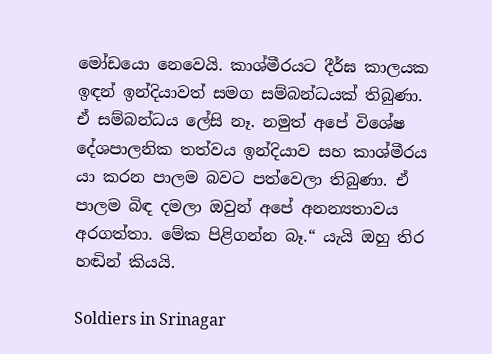මෝඩයො නෙවෙයි. කාශ්මීරයට දීර්ඝ කාලයක ඉඳන් ඉන්දියාවත් සමග සම්බන්ධයක් තිබුණා. ඒ සම්බන්ධය ලේසි නෑ. නමුත් අපේ විශේෂ දේශපාලනික තත්වය ඉන්දියාව සහ කාශ්මීරය යා කරන පාලම බවට පත්වෙලා තිබුණා. ඒ පාලම බිඳ දමලා ඔවුන් අපේ අනන්‍යතාවය අරගත්තා. මේක පිළිගන්න බෑ.“ යැයි ඔහු තිර හඬින් කියයි.

Soldiers in Srinagar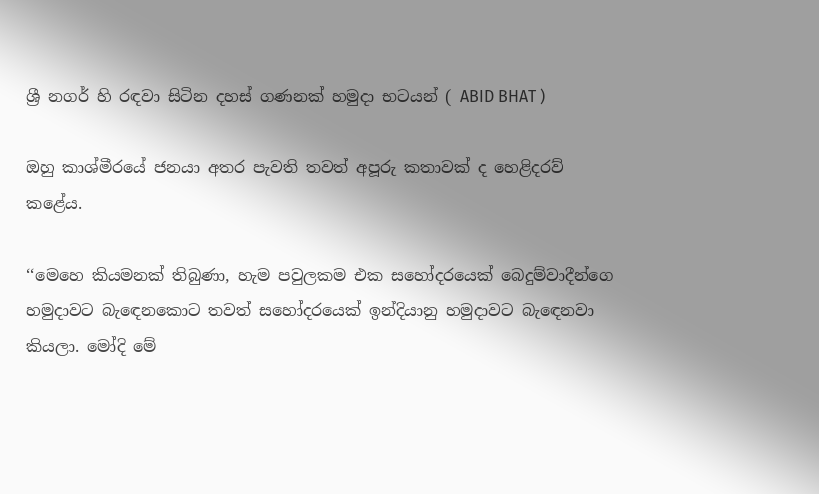ශ්‍රී නගර් හි රඳවා සිටින දහස් ගණනක් හමුදා භටයන් ( ABID BHAT )

ඔහු කාශ්මීරයේ ජනයා අතර පැවති තවත් අපූරු කතාවක් ද හෙළිදරව් කළේය.

‘‘මෙහෙ කියමනක් තිබුණා, හැම පවුලකම එක සහෝදරයෙක් බෙදුම්වාදීන්ගෙ හමුදාවට බැඳෙනකොට තවත් සහෝදරයෙක් ඉන්දියානු හමුදාවට බැඳෙනවා කියලා. මෝදි මේ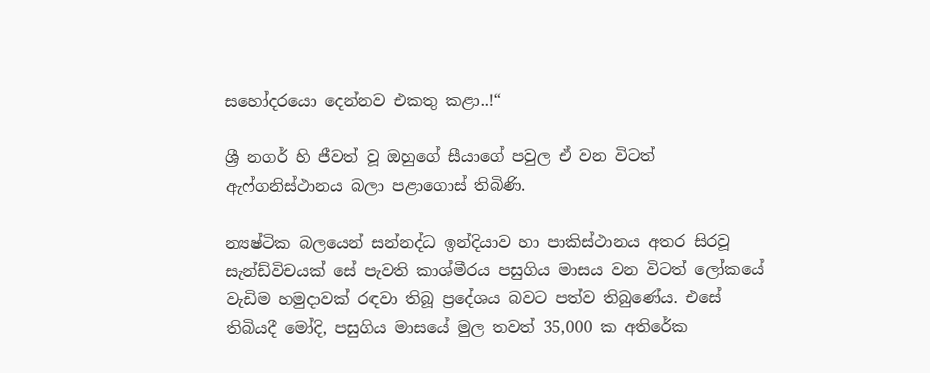සහෝදරයො දෙන්නව එකතු කළා..!“

ශ්‍රී නගර් හි ජීවත් වූ ඔහුගේ සීයාගේ පවුල ඒ වන විටත් ඇෆ්ගනිස්ථානය බලා පළාගොස් තිබිණි.

න්‍යෂ්ටික බලයෙන් සන්නද්ධ ඉන්දියාව හා පාකිස්ථානය අතර සිරවූ සැන්ඩ්විචයක් සේ පැවති කාශ්මීරය පසුගිය මාසය වන විටත් ලෝකයේ වැඩිම හමුදාවක් රඳවා තිබූ ප්‍රදේශය බවට පත්ව තිබුණේය. එසේ තිබියදී මෝදි, පසුගිය මාසයේ මුල තවත් 35,000 ක අතිරේක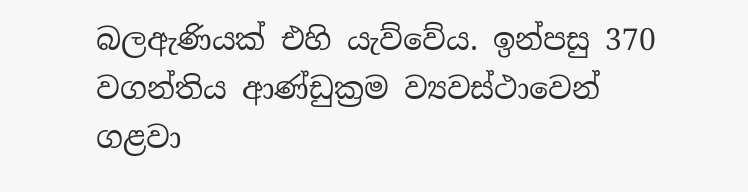බලඇණියක් එහි යැව්වේය. ඉන්පසු 370 වගන්තිය ආණ්ඩුක්‍රම ව්‍යවස්ථාවෙන් ගළවා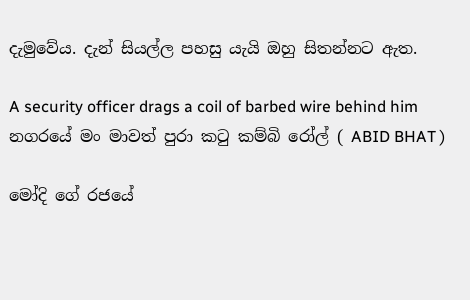දැමුවේය. දැන් සියල්ල පහසු යැයි ඔහු සිතන්නට ඇත.

A security officer drags a coil of barbed wire behind him
නගරයේ මං මාවත් පුරා කටු කම්බි රෝල් ( ABID BHAT )

මෝදි ගේ රජයේ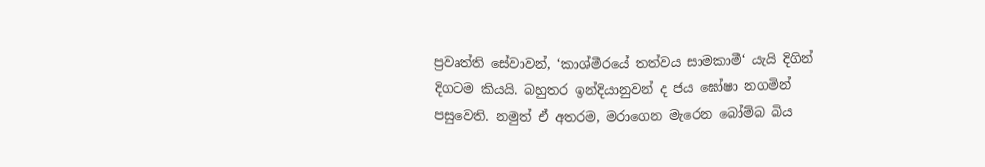ප්‍රවෘත්ති සේවාවන්, ‘කාශ්මීරයේ තත්වය සාමකාමී‘ යැයි දිගින් දිගටම කියයි. බහුතර ඉන්දියානුවන් ද ජය ඝෝෂා නගමින් පසුවෙති. නමුත් ඒ අතරම, මරාගෙන මැරෙන බෝම්බ බිය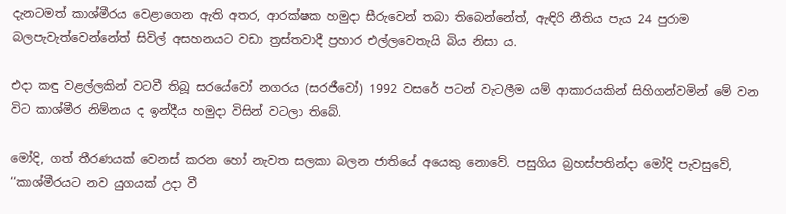දැනටමත් කාශ්මීරය වෙළාගෙන ඇති අතර, ආරක්ෂක හමුදා සීරුවෙන් තබා තිබෙන්නේත්, ඇඳිරි නීතිය පැය 24 පුරාම බලපැවැත්වෙන්නේත් සිවිල් අසහනයට වඩා ත්‍රස්තවාදී ප්‍රහාර එල්ලවෙතැයි බිය නිසා ය.

එදා කඳු වළල්ලකින් වටවී තිබූ සරයේවෝ නගරය (සරජීවෝ) 1992 වසරේ පටන් වැටලීම යම් ආකාරයකින් සිහිගන්වමින් මේ වන විට කාශ්මීර නිම්නය ද ඉන්දීය හමුදා විසින් වටලා තිබේ.

මෝදි, ගත් තීරණයක් වෙනස් කරන හෝ නැවත සලකා බලන ජාතියේ අයෙකු නොවේ. පසුගිය බ්‍රහස්පතින්දා මෝදි පැවසුවේ, ‘‘කාශ්මීරයට නව යුගයක් උදා වී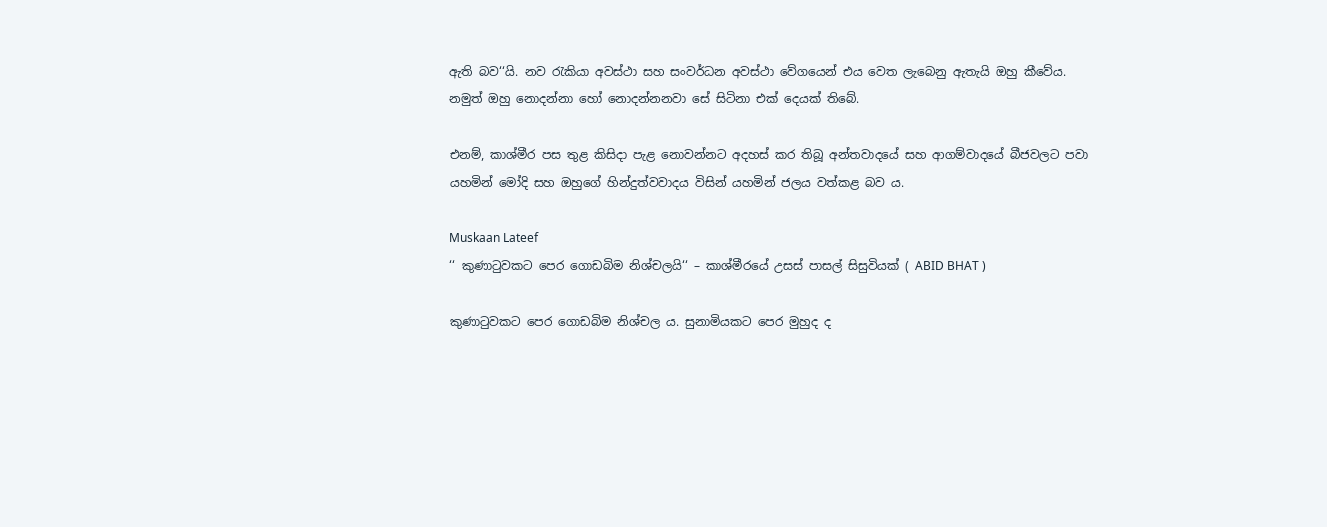ඇති බව‘‘යි. නව රැකියා අවස්ථා සහ සංවර්ධන අවස්ථා වේගයෙන් එය වෙත ලැබෙනු ඇතැයි ඔහු කීවේය. නමුත් ඔහු නොදන්නා හෝ නොදන්නනවා සේ සිටිනා එක් දෙයක් තිබේ.

එනම්, කාශ්මීර පස තුළ කිසිදා පැළ නොවන්නට අදහස් කර තිබූ අන්තවාදයේ සහ ආගම්වාදයේ බීජවලට පවා යහමින් මෝදි සහ ඔහුගේ හින්දුත්වවාදය විසින් යහමින් ජලය වත්කළ බව ය.

Muskaan Lateef
‘‘ කුණාටුවකට පෙර ගොඩබිම නිශ්චලයි‘‘ – කාශ්මීරයේ උසස් පාසල් සිසුවියක් ( ABID BHAT )

කුණාටුවකට පෙර ගොඩබිම නිශ්චල ය. සුනාමියකට පෙර මුහුද ද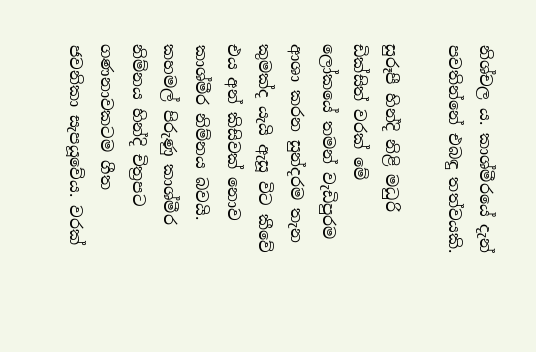නිශ්චල ය. කාශ්මීරයේ දැන් පවතින්නේ එබඳු තත්වයකි.

සුරූපී හින්දි නිළි මධුරි ඩික්සිත් වරක් මේ ලෝකයේ තමන් වැඩිපුරම ආශා කරන සුන්දරම තැන කුමක්ද යැයි ඇසූ විට කීවේ එය අන් කිසිවක් නොව කාශ්මීර නිම්නය බවයි. කහමල් පිරුණු කාශ්මීර නිම්නය හින්දි චිත්‍රපට ගණනාවකටම ගීත ජවනිකා සැපයූවේය. වරක්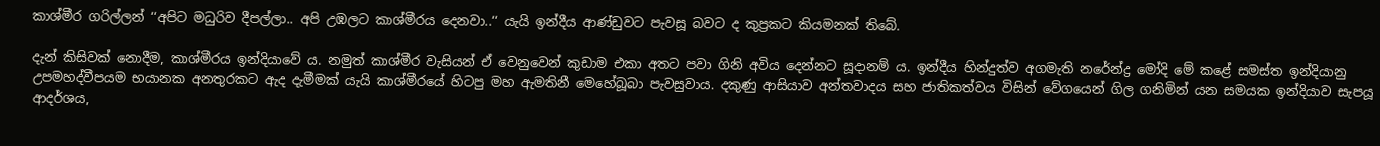කාශ්මීර ගරිල්ලන් ‘‘අපිට මධුරිව දීපල්ලා.. අපි උඹලට කාශ්මීරය දෙනවා..‘‘ යැයි ඉන්දීය ආණ්ඩුවට පැවසූ බවට ද කුප්‍රකට කියමනක් තිබේ.

දැන් කිසිවක් නොදීම, කාශ්මීරය ඉන්දියාවේ ය. නමුත් කාශ්මීර වැසියන් ඒ වෙනුවෙන් කුඩාම එකා අතට පවා ගිනි අවිය දෙන්නට සූදානම් ය. ඉන්දීය හින්දුත්ව අගමැති නරේන්ද්‍ර මෝදි මේ කළේ සමස්ත ඉන්දියානු උපමහද්වීපයම භයානක අනතුරකට ඇද දැමීමක් යැයි කාශ්මීරයේ හිටපු මහ ඇමතිනී මෙහේබූබා පැවසුවාය. දකුණු ආසියාව අන්තවාදය සහ ජාතිකත්වය විසින් වේගයෙන් ගිල ගනිමින් යන සමයක ඉන්දියාව සැපයූ ආදර්ශය,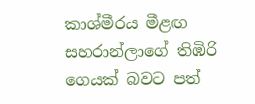කාශ්මීරය මීළඟ සහරාන්ලාගේ තිඹිරි ගෙයක් බවට පත්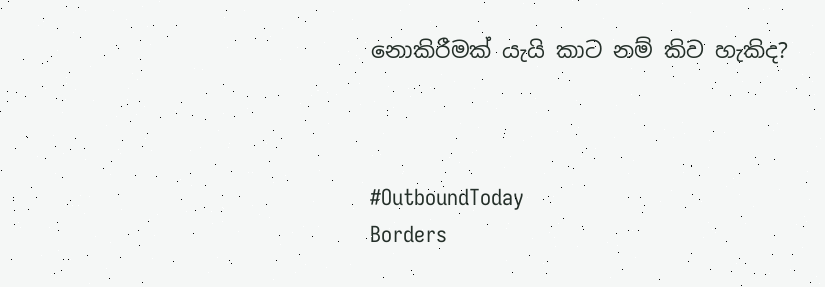නොකිරීමක් යැයි කාට නම් කිව හැකිද?



#OutboundToday
Borders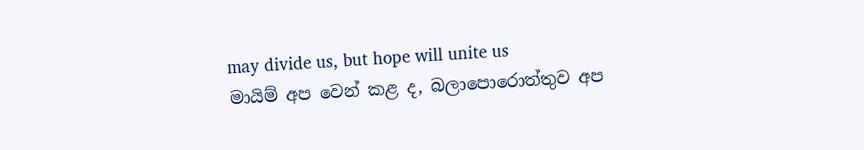may divide us, but hope will unite us
මායිම් අප වෙන් කළ ද, බලාපොරොත්තුව අප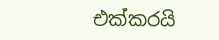එක්කරයි